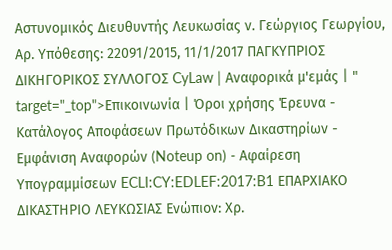Αστυνομικός Διευθυντής Λευκωσίας ν. Γεώργιος Γεωργίου, Αρ. Υπόθεσης: 22091/2015, 11/1/2017 ΠΑΓΚΥΠΡΙΟΣ ΔΙΚΗΓΟΡΙΚΟΣ ΣΥΛΛΟΓΟΣ CyLaw | Αναφορικά μ'εμάς | " target="_top">Επικοινωνία | Όροι χρήσης Έρευνα - Κατάλογος Αποφάσεων Πρωτόδικων Δικαστηρίων - Εμφάνιση Αναφορών (Noteup on) - Αφαίρεση Υπογραμμίσεων ECLI:CY:EDLEF:2017:B1 ΕΠΑΡΧΙΑΚΟ ΔΙΚΑΣΤΗΡΙΟ ΛΕΥΚΩΣΙΑΣ Ενώπιον: Χρ.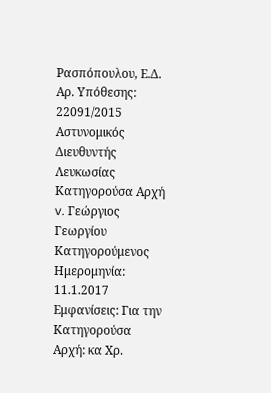Ρασπόπουλου, Ε.Δ. Αρ. Υπόθεσης: 22091/2015 Αστυνομικός Διευθυντής Λευκωσίας Κατηγορούσα Αρχή v. Γεώργιος Γεωργίου Κατηγορούμενος Ημερομηνία: 11.1.2017 Εμφανίσεις: Για την Κατηγορούσα Αρχή: κα Χρ.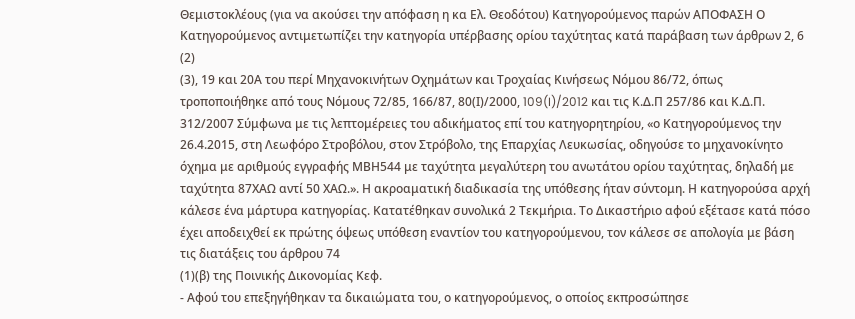Θεμιστοκλέους (για να ακούσει την απόφαση η κα Ελ. Θεοδότου) Κατηγορούμενος παρών ΑΠΟΦΑΣΗ Ο Κατηγορούμενος αντιμετωπίζει την κατηγορία υπέρβασης ορίου ταχύτητας κατά παράβαση των άρθρων 2, 6
(2)
(3), 19 και 20Α του περί Μηχανοκινήτων Οχημάτων και Τροχαίας Κινήσεως Νόμου 86/72, όπως τροποποιήθηκε από τους Νόμους 72/85, 166/87, 80(Ι)/2000, 109(I)/2012 και τις Κ.Δ.Π 257/86 και Κ.Δ.Π. 312/2007 Σύμφωνα με τις λεπτομέρειες του αδικήματος επί του κατηγορητηρίου, «ο Κατηγορούμενος την 26.4.2015, στη Λεωφόρο Στροβόλου, στον Στρόβολο, της Επαρχίας Λευκωσίας, οδηγούσε το μηχανοκίνητο όχημα με αριθμούς εγγραφής ΜΒΗ544 με ταχύτητα μεγαλύτερη του ανωτάτου ορίου ταχύτητας, δηλαδή με ταχύτητα 87ΧΑΩ αντί 50 ΧΑΩ.». Η ακροαματική διαδικασία της υπόθεσης ήταν σύντομη. Η κατηγορούσα αρχή κάλεσε ένα μάρτυρα κατηγορίας. Κατατέθηκαν συνολικά 2 Τεκμήρια. Το Δικαστήριο αφού εξέτασε κατά πόσο έχει αποδειχθεί εκ πρώτης όψεως υπόθεση εναντίον του κατηγορούμενου, τον κάλεσε σε απολογία με βάση τις διατάξεις του άρθρου 74
(1)(β) της Ποινικής Δικονομίας Κεφ.
- Αφού του επεξηγήθηκαν τα δικαιώματα του, ο κατηγορούμενος, ο οποίος εκπροσώπησε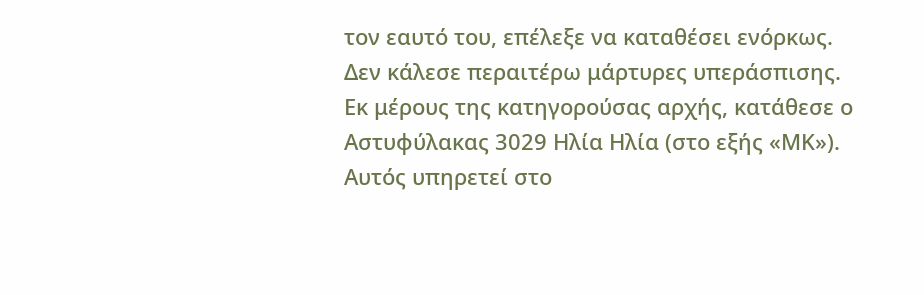τον εαυτό του, επέλεξε να καταθέσει ενόρκως. Δεν κάλεσε περαιτέρω μάρτυρες υπεράσπισης. Εκ μέρους της κατηγορούσας αρχής, κατάθεσε ο Αστυφύλακας 3029 Ηλία Ηλία (στο εξής «ΜΚ»). Αυτός υπηρετεί στο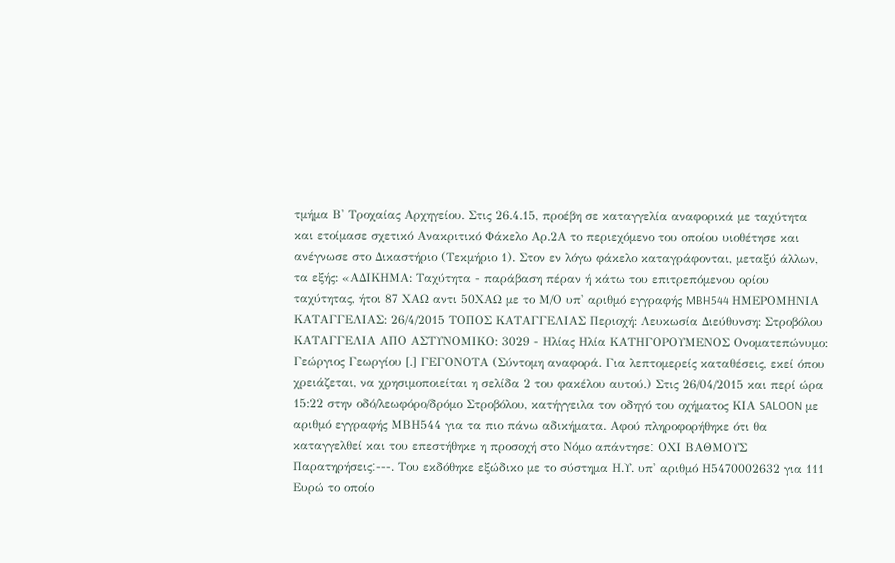τμήμα Β' Τροχαίας Αρχηγείου. Στις 26.4.15, προέβη σε καταγγελία αναφορικά με ταχύτητα και ετοίμασε σχετικό Ανακριτικό Φάκελο Αρ.2Α το περιεχόμενο του οποίου υιοθέτησε και ανέγνωσε στο Δικαστήριο (Τεκμήριο 1). Στον εν λόγω φάκελο καταγράφονται, μεταξύ άλλων, τα εξής: «ΑΔΙΚΗΜΑ: Ταχύτητα - παράβαση πέραν ή κάτω του επιτρεπόμενου ορίου ταχύτητας, ήτοι 87 ΧΑΩ αντι 50ΧΑΩ με το Μ/Ο υπ' αριθμό εγγραφής MBH544 ΗΜΕΡΟΜΗΝΙΑ ΚΑΤΑΓΓΕΛΙΑΣ: 26/4/2015 ΤΟΠΟΣ ΚΑΤΑΓΓΕΛΙΑΣ Περιοχή: Λευκωσία Διεύθυνση: Στροβόλου ΚΑΤΑΓΓΕΛΙΑ ΑΠΟ ΑΣΤΥΝΟΜΙΚΟ: 3029 - Ηλίας Ηλία ΚΑΤΗΓΟΡΟΥΜΕΝΟΣ Ονοματεπώνυμο: Γεώργιος Γεωργίου [.] ΓΕΓΟΝΟΤΑ (Σύντομη αναφορά. Για λεπτομερείς καταθέσεις, εκεί όπου χρειάζεται, να χρησιμοποιείται η σελίδα 2 του φακέλου αυτού.) Στις 26/04/2015 και περί ώρα 15:22 στην οδό/λεωφόρο/δρόμο Στροβόλου, κατήγγειλα τον οδηγό του οχήματος ΚΙΑ SALOON με αριθμό εγγραφής ΜΒΗ544 για τα πιο πάνω αδικήματα. Αφού πληροφορήθηκε ότι θα καταγγελθεί και του επεστήθηκε η προσοχή στο Νόμο απάντησε׃ ΟΧΙ ΒΑΘΜΟΥΣ Παρατηρήσεις׃---. Του εκδόθηκε εξώδικο με το σύστημα Η.Υ. υπ' αριθμό Η5470002632 για 111 Ευρώ το οποίο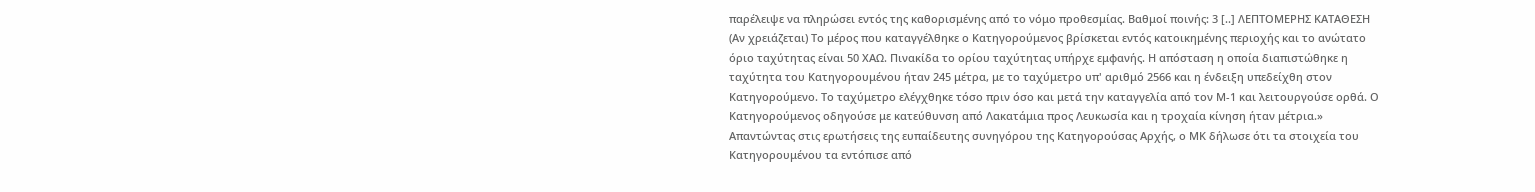παρέλειψε να πληρώσει εντός της καθορισμένης από το νόμο προθεσμίας. Βαθμοί ποινής: 3 [..] ΛΕΠΤΟΜΕΡΗΣ ΚΑΤΑΘΕΣΗ (Αν χρειάζεται) Το μέρος που καταγγέλθηκε ο Κατηγορούμενος βρίσκεται εντός κατοικημένης περιοχής και το ανώτατο όριο ταχύτητας είναι 50 ΧΑΩ. Πινακίδα το ορίου ταχύτητας υπήρχε εμφανής. Η απόσταση η οποία διαπιστώθηκε η ταχύτητα του Κατηγορουμένου ήταν 245 μέτρα, με το ταχύμετρο υπ' αριθμό 2566 και η ένδειξη υπεδείχθη στον Κατηγορούμενο. Το ταχύμετρο ελέγχθηκε τόσο πριν όσο και μετά την καταγγελία από τον Μ-1 και λειτουργούσε ορθά. Ο Κατηγορούμενος οδηγούσε με κατεύθυνση από Λακατάμια προς Λευκωσία και η τροχαία κίνηση ήταν μέτρια.» Απαντώντας στις ερωτήσεις της ευπαίδευτης συνηγόρου της Κατηγορούσας Αρχής, ο ΜΚ δήλωσε ότι τα στοιχεία του Κατηγορουμένου τα εντόπισε από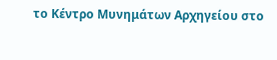το Κέντρο Μυνημάτων Αρχηγείου στο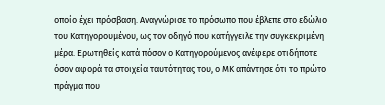οποίο έχει πρόσβαση. Αναγνώρισε το πρόσωπο που έβλεπε στο εδώλιο του Κατηγορουμένου, ως τον οδηγό που κατήγγειλε την συγκεκριμένη μέρα. Ερωτηθείς κατά πόσον ο Κατηγορούμενος ανέφερε οτιδήποτε όσον αφορά τα στοιχεία ταυτότητας του, ο ΜΚ απάντησε ότι το πρώτο πράγμα που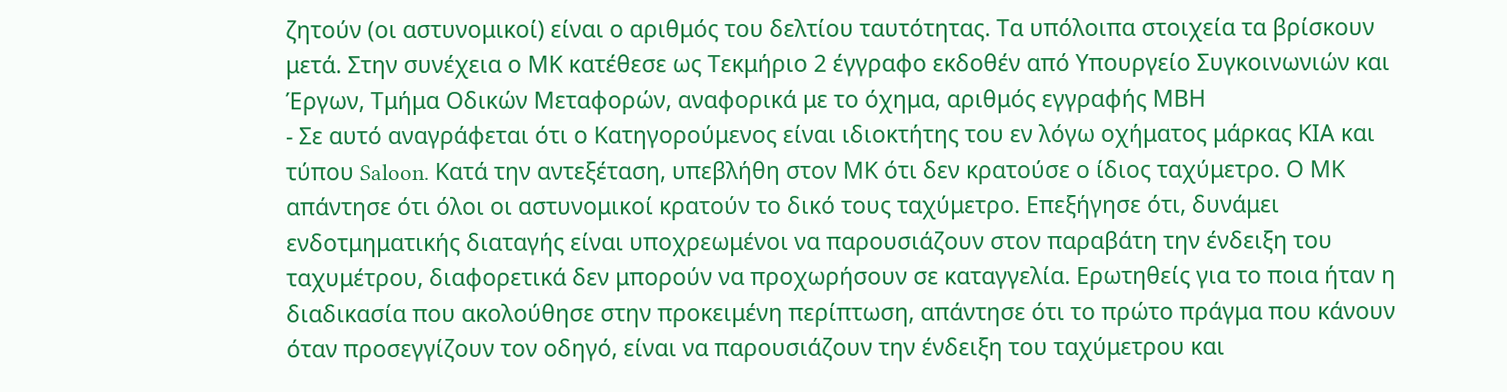ζητούν (οι αστυνομικοί) είναι ο αριθμός του δελτίου ταυτότητας. Τα υπόλοιπα στοιχεία τα βρίσκουν μετά. Στην συνέχεια ο ΜΚ κατέθεσε ως Τεκμήριο 2 έγγραφο εκδοθέν από Υπουργείο Συγκοινωνιών και Έργων, Τμήμα Οδικών Μεταφορών, αναφορικά με το όχημα, αριθμός εγγραφής ΜBH
- Σε αυτό αναγράφεται ότι ο Κατηγορούμενος είναι ιδιοκτήτης του εν λόγω οχήματος μάρκας ΚIA και τύπου Saloon. Κατά την αντεξέταση, υπεβλήθη στον ΜΚ ότι δεν κρατούσε ο ίδιος ταχύμετρο. Ο ΜΚ απάντησε ότι όλοι οι αστυνομικοί κρατούν το δικό τους ταχύμετρο. Επεξήγησε ότι, δυνάμει ενδοτμηματικής διαταγής είναι υποχρεωμένοι να παρουσιάζουν στον παραβάτη την ένδειξη του ταχυμέτρου, διαφορετικά δεν μπορούν να προχωρήσουν σε καταγγελία. Ερωτηθείς για το ποια ήταν η διαδικασία που ακολούθησε στην προκειμένη περίπτωση, απάντησε ότι το πρώτο πράγμα που κάνουν όταν προσεγγίζουν τον οδηγό, είναι να παρουσιάζουν την ένδειξη του ταχύμετρου και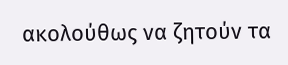ακολούθως να ζητούν τα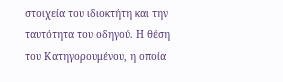στοιχεία του ιδιοκτήτη και την ταυτότητα του οδηγού. Η θέση του Κατηγορουμένου, η οποία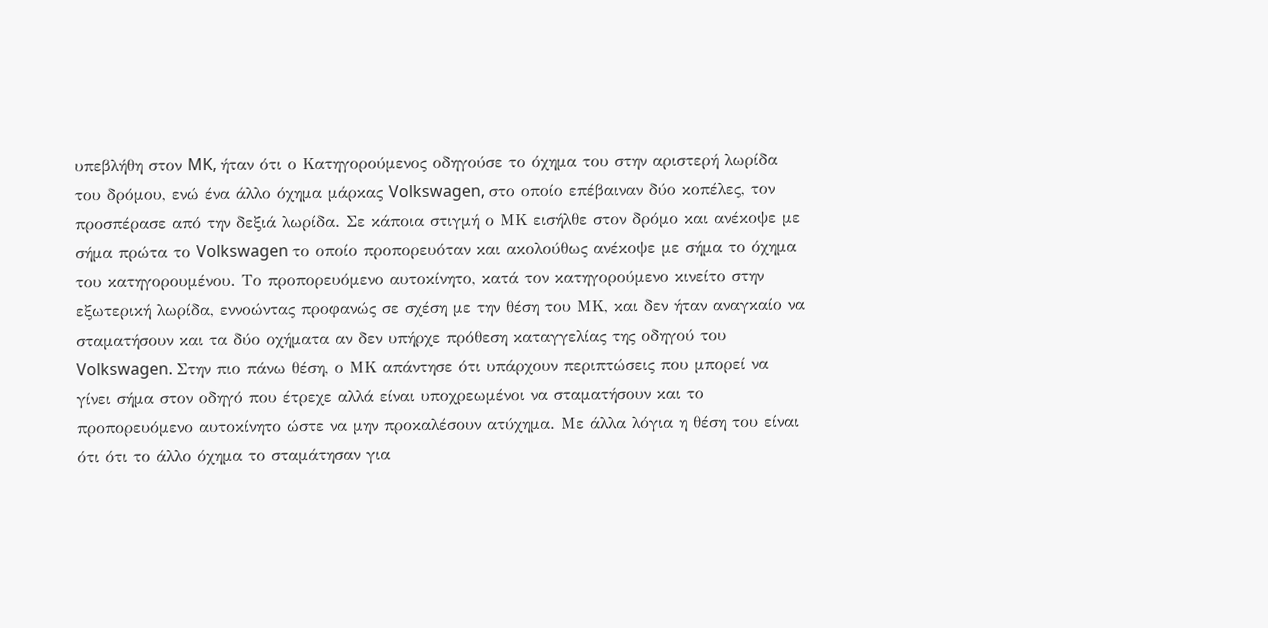υπεβλήθη στον MK, ήταν ότι ο Κατηγορούμενος οδηγούσε το όχημα του στην αριστερή λωρίδα του δρόμου, ενώ ένα άλλο όχημα μάρκας Volkswagen, στο οποίο επέβαιναν δύο κοπέλες, τον προσπέρασε από την δεξιά λωρίδα. Σε κάποια στιγμή ο ΜΚ εισήλθε στον δρόμο και ανέκοψε με σήμα πρώτα το Volkswagen το οποίο προπορευόταν και ακολούθως ανέκοψε με σήμα το όχημα του κατηγορουμένου. Το προπορευόμενο αυτοκίνητο, κατά τον κατηγορούμενο κινείτο στην εξωτερική λωρίδα, εννοώντας προφανώς σε σχέση με την θέση του ΜΚ, και δεν ήταν αναγκαίο να σταματήσουν και τα δύο οχήματα αν δεν υπήρχε πρόθεση καταγγελίας της οδηγού του Volkswagen. Στην πιο πάνω θέση, ο ΜΚ απάντησε ότι υπάρχουν περιπτώσεις που μπορεί να γίνει σήμα στον οδηγό που έτρεχε αλλά είναι υποχρεωμένοι να σταματήσουν και το προπορευόμενο αυτοκίνητο ώστε να μην προκαλέσουν ατύχημα. Με άλλα λόγια η θέση του είναι ότι ότι το άλλο όχημα το σταμάτησαν για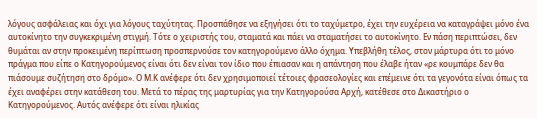λόγους ασφάλειας και όχι για λόγους ταχύτητας. Προσπάθησε να εξηγήσει ότι το ταχύμετρο, έχει την ευχέρεια να καταγράψει μόνο ένα αυτοκίνητο την συγκεκριμένη στιγμή. Τότε ο χειριστής του, σταματά και πάει να σταματήσει το αυτοκίνητο. Εν πάση περιπτώσει, δεν θυμάται αν στην προκειμένη περίπτωση προσπερνούσε τον κατηγορούμενο άλλο όχημα. Υπεβλήθη τέλος, στον μάρτυρα ότι το μόνο πράγμα που είπε ο Κατηγορούμενος είναι ότι δεν είναι τον ίδιο που έπιασαν και η απάντηση που έλαβε ήταν «ρε κουμπάρε δεν θα πιάσουμε συζήτηση στο δρόμο». Ο Μ.Κ ανέφερε ότι δεν χρησιμοποιεί τέτοιες φρασεολογίες και επέμεινε ότι τα γεγονότα είναι όπως τα έχει αναφέρει στην κατάθεση του. Μετά το πέρας της μαρτυρίας για την Κατηγορούσα Αρχή, κατέθεσε στο Δικαστήριο ο Κατηγορούμενος. Αυτός ανέφερε ότι είναι ηλικίας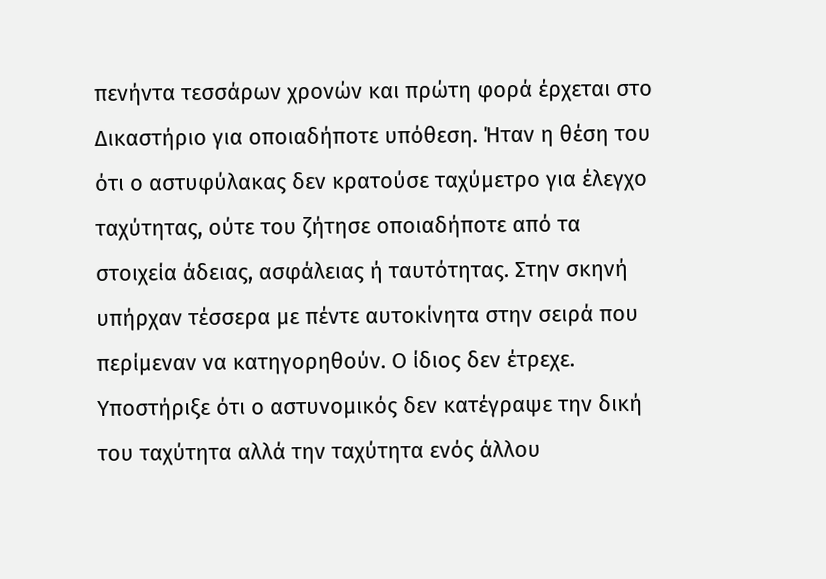πενήντα τεσσάρων χρονών και πρώτη φορά έρχεται στο Δικαστήριο για οποιαδήποτε υπόθεση. Ήταν η θέση του ότι ο αστυφύλακας δεν κρατούσε ταχύμετρο για έλεγχο ταχύτητας, ούτε του ζήτησε οποιαδήποτε από τα στοιχεία άδειας, ασφάλειας ή ταυτότητας. Στην σκηνή υπήρχαν τέσσερα με πέντε αυτοκίνητα στην σειρά που περίμεναν να κατηγορηθούν. Ο ίδιος δεν έτρεχε. Υποστήριξε ότι ο αστυνομικός δεν κατέγραψε την δική του ταχύτητα αλλά την ταχύτητα ενός άλλου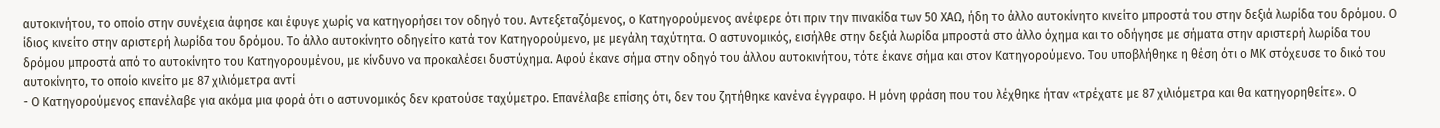αυτοκινήτου, το οποίο στην συνέχεια άφησε και έφυγε χωρίς να κατηγορήσει τον οδηγό του. Αντεξεταζόμενος, ο Κατηγορούμενος ανέφερε ότι πριν την πινακίδα των 50 ΧΑΩ, ήδη το άλλο αυτοκίνητο κινείτο μπροστά του στην δεξιά λωρίδα του δρόμου. Ο ίδιος κινείτο στην αριστερή λωρίδα του δρόμου. Το άλλο αυτοκίνητο οδηγείτο κατά τον Κατηγορούμενο, με μεγάλη ταχύτητα. Ο αστυνομικός, εισήλθε στην δεξιά λωρίδα μπροστά στο άλλο όχημα και το οδήγησε με σήματα στην αριστερή λωρίδα του δρόμου μπροστά από το αυτοκίνητο του Κατηγορουμένου, με κίνδυνο να προκαλέσει δυστύχημα. Αφού έκανε σήμα στην οδηγό του άλλου αυτοκινήτου, τότε έκανε σήμα και στον Κατηγορούμενο. Του υποβλήθηκε η θέση ότι ο ΜΚ στόχευσε το δικό του αυτοκίνητο, το οποίο κινείτο με 87 χιλιόμετρα αντί
- Ο Κατηγορούμενος επανέλαβε για ακόμα μια φορά ότι ο αστυνομικός δεν κρατούσε ταχύμετρο. Επανέλαβε επίσης ότι, δεν του ζητήθηκε κανένα έγγραφο. Η μόνη φράση που του λέχθηκε ήταν «τρέχατε με 87 χιλιόμετρα και θα κατηγορηθείτε». Ο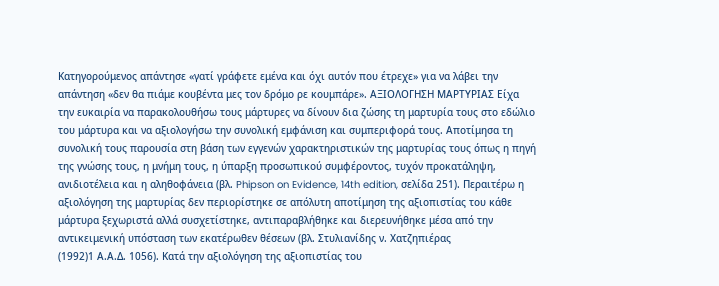Κατηγορούμενος απάντησε «γατί γράφετε εμένα και όχι αυτόν που έτρεχε» για να λάβει την απάντηση «δεν θα πιάμε κουβέντα μες τον δρόμο ρε κουμπάρε». ΑΞΙΟΛΟΓΗΣΗ ΜΑΡΤΥΡΙΑΣ Είχα την ευκαιρία να παρακολουθήσω τους μάρτυρες να δίνουν δια ζώσης τη μαρτυρία τους στο εδώλιο του μάρτυρα και να αξιολογήσω την συνολική εμφάνιση και συμπεριφορά τους. Αποτίμησα τη συνολική τους παρουσία στη βάση των εγγενών χαρακτηριστικών της μαρτυρίας τους όπως η πηγή της γνώσης τους, η μνήμη τους, η ύπαρξη προσωπικού συμφέροντος, τυχόν προκατάληψη, ανιδιοτέλεια και η αληθοφάνεια (βλ. Phipson on Evidence, 14th edition, σελίδα 251). Περαιτέρω η αξιολόγηση της μαρτυρίας δεν περιορίστηκε σε απόλυτη αποτίμηση της αξιοπιστίας του κάθε μάρτυρα ξεχωριστά αλλά συσχετίστηκε, αντιπαραβλήθηκε και διερευνήθηκε μέσα από την αντικειμενική υπόσταση των εκατέρωθεν θέσεων (βλ. Στυλιανίδης ν. Χατζηπιέρας
(1992)1 Α.Α.Δ. 1056). Κατά την αξιολόγηση της αξιοπιστίας του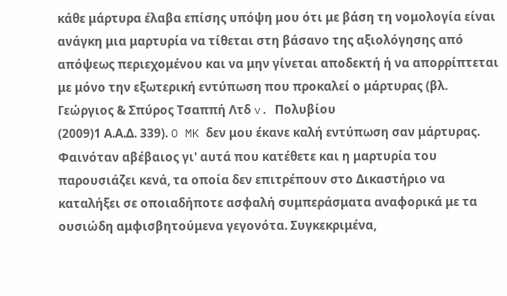κάθε μάρτυρα έλαβα επίσης υπόψη μου ότι με βάση τη νομολογία είναι ανάγκη μια μαρτυρία να τίθεται στη βάσανο της αξιολόγησης από απόψεως περιεχομένου και να μην γίνεται αποδεκτή ή να απορρίπτεται με μόνο την εξωτερική εντύπωση που προκαλεί ο μάρτυρας (βλ. Γεώργιος & Σπύρος Τσαππή Λτδ v. Πολυβίου
(2009)1 Α.Α.Δ. 339). O MK δεν μου έκανε καλή εντύπωση σαν μάρτυρας. Φαινόταν αβέβαιος γι' αυτά που κατέθετε και η μαρτυρία του παρουσιάζει κενά, τα οποία δεν επιτρέπουν στο Δικαστήριο να καταλήξει σε οποιαδήποτε ασφαλή συμπεράσματα αναφορικά με τα ουσιώδη αμφισβητούμενα γεγονότα. Συγκεκριμένα,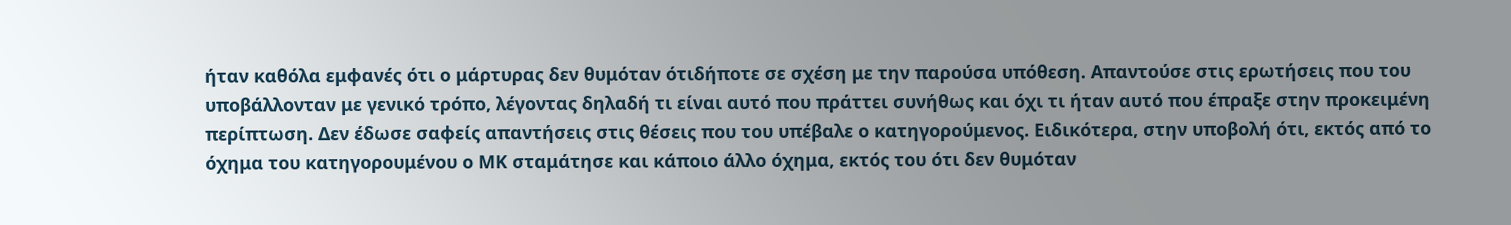ήταν καθόλα εμφανές ότι ο μάρτυρας δεν θυμόταν ότιδήποτε σε σχέση με την παρούσα υπόθεση. Απαντούσε στις ερωτήσεις που του υποβάλλονταν με γενικό τρόπο, λέγοντας δηλαδή τι είναι αυτό που πράττει συνήθως και όχι τι ήταν αυτό που έπραξε στην προκειμένη περίπτωση. Δεν έδωσε σαφείς απαντήσεις στις θέσεις που του υπέβαλε ο κατηγορούμενος. Ειδικότερα, στην υποβολή ότι, εκτός από το όχημα του κατηγορουμένου ο ΜΚ σταμάτησε και κάποιο άλλο όχημα, εκτός του ότι δεν θυμόταν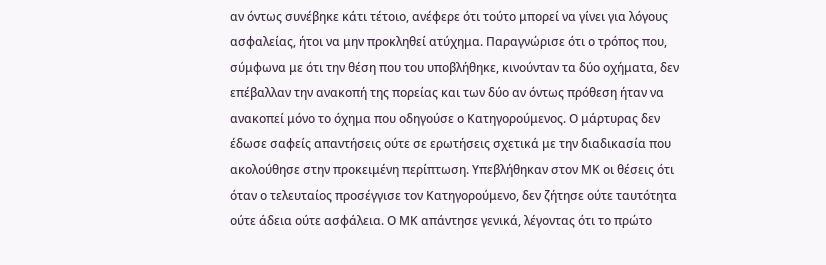αν όντως συνέβηκε κάτι τέτοιο, ανέφερε ότι τούτο μπορεί να γίνει για λόγους ασφαλείας, ήτοι να μην προκληθεί ατύχημα. Παραγνώρισε ότι ο τρόπος που, σύμφωνα με ότι την θέση που του υποβλήθηκε, κινούνταν τα δύο οχήματα, δεν επέβαλλαν την ανακοπή της πορείας και των δύο αν όντως πρόθεση ήταν να ανακοπεί μόνο το όχημα που οδηγούσε ο Κατηγορούμενος. Ο μάρτυρας δεν έδωσε σαφείς απαντήσεις ούτε σε ερωτήσεις σχετικά με την διαδικασία που ακολούθησε στην προκειμένη περίπτωση. Υπεβλήθηκαν στον ΜΚ οι θέσεις ότι όταν ο τελευταίος προσέγγισε τον Κατηγορούμενο, δεν ζήτησε ούτε ταυτότητα ούτε άδεια ούτε ασφάλεια. Ο ΜΚ απάντησε γενικά, λέγοντας ότι το πρώτο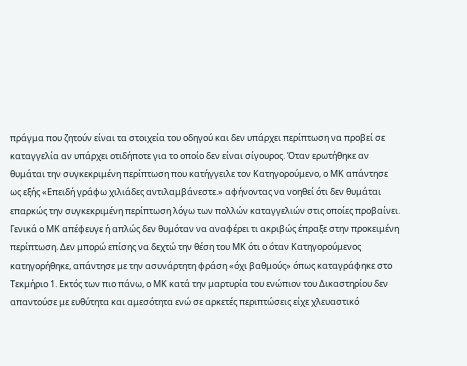πράγμα που ζητούν είναι τα στοιχεία του οδηγού και δεν υπάρχει περίπτωση να προβεί σε καταγγελία αν υπάρχει οτιδήποτε για το οποίο δεν είναι σίγουρος. Όταν ερωτήθηκε αν θυμάται την συγκεκριμένη περίπτωση που κατήγγειλε τον Κατηγορούμενο, ο ΜΚ απάντησε ως εξής «Επειδή γράφω χιλιάδες αντιλαμβάνεστε.» αφήνοντας να νοηθεί ότι δεν θυμάται επαρκώς την συγκεκριμένη περίπτωση λόγω των πολλών καταγγελιών στις οποίες προβαίνει. Γενικά ο ΜΚ απέφευγε ή απλώς δεν θυμόταν να αναφέρει τι ακριβώς έπραξε στην προκειμένη περίπτωση. Δεν μπορώ επίσης να δεχτώ την θέση του ΜΚ ότι ο όταν Κατηγορούμενος κατηγορήθηκε, απάντησε με την ασυνάρτητη φράση «όχι βαθμούς» όπως καταγράφηκε στο Τεκμήριο 1. Εκτός των πιο πάνω, ο ΜΚ κατά την μαρτυρία του ενώπιον του Δικαστηρίου δεν απαντούσε με ευθύτητα και αμεσότητα ενώ σε αρκετές περιπτώσεις είχε χλευαστικό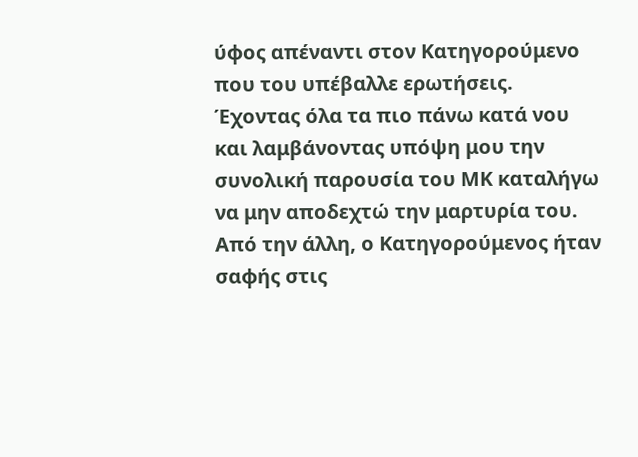ύφος απέναντι στον Κατηγορούμενο που του υπέβαλλε ερωτήσεις. Έχοντας όλα τα πιο πάνω κατά νου και λαμβάνοντας υπόψη μου την συνολική παρουσία του ΜΚ καταλήγω να μην αποδεχτώ την μαρτυρία του. Από την άλλη, ο Κατηγορούμενος ήταν σαφής στις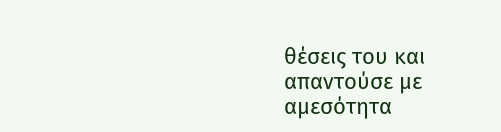θέσεις του και απαντούσε με αμεσότητα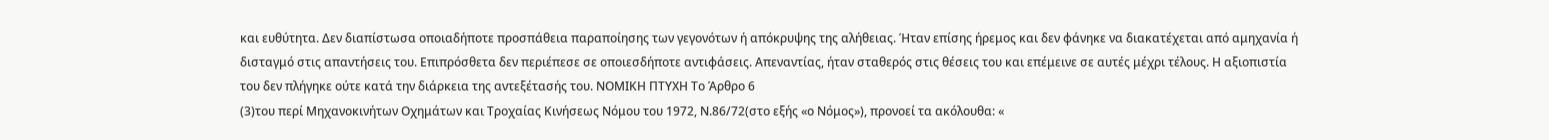και ευθύτητα. Δεν διαπίστωσα οποιαδήποτε προσπάθεια παραποίησης των γεγονότων ή απόκρυψης της αλήθειας. Ήταν επίσης ήρεμος και δεν φάνηκε να διακατέχεται από αμηχανία ή δισταγμό στις απαντήσεις του. Επιπρόσθετα δεν περιέπεσε σε οποιεσδήποτε αντιφάσεις. Απεναντίας, ήταν σταθερός στις θέσεις του και επέμεινε σε αυτές μέχρι τέλους. Η αξιοπιστία του δεν πλήγηκε ούτε κατά την διάρκεια της αντεξέτασής του. ΝΟΜΙΚΗ ΠΤΥΧΗ Το Άρθρο 6
(3)του περί Μηχανοκινήτων Οχημάτων και Τροχαίας Κινήσεως Νόμου του 1972, Ν.86/72(στο εξής «ο Νόμος»), προνοεί τα ακόλουθα: «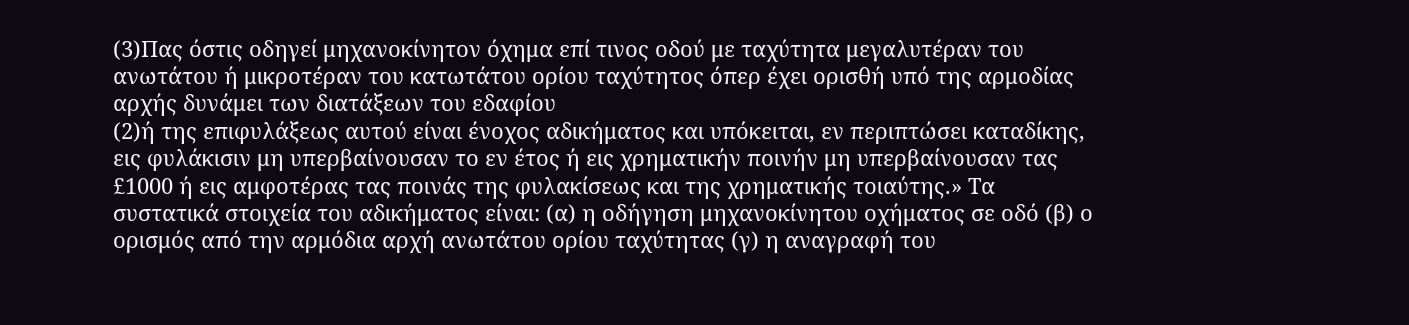(3)Πας όστις οδηγεί μηχανοκίνητον όχημα επί τινος οδού με ταχύτητα μεγαλυτέραν του ανωτάτου ή μικροτέραν του κατωτάτου ορίου ταχύτητος όπερ έχει ορισθή υπό της αρμοδίας αρχής δυνάμει των διατάξεων του εδαφίου
(2)ή της επιφυλάξεως αυτού είναι ένοχος αδικήματος και υπόκειται, εν περιπτώσει καταδίκης, εις φυλάκισιν μη υπερβαίνουσαν το εν έτος ή εις χρηματικήν ποινήν μη υπερβαίνουσαν τας £1000 ή εις αμφοτέρας τας ποινάς της φυλακίσεως και της χρηματικής τοιαύτης.» Τα συστατικά στοιχεία του αδικήματος είναι: (α) η οδήγηση μηχανοκίνητου οχήματος σε οδό (β) ο ορισμός από την αρμόδια αρχή ανωτάτου ορίου ταχύτητας (γ) η αναγραφή του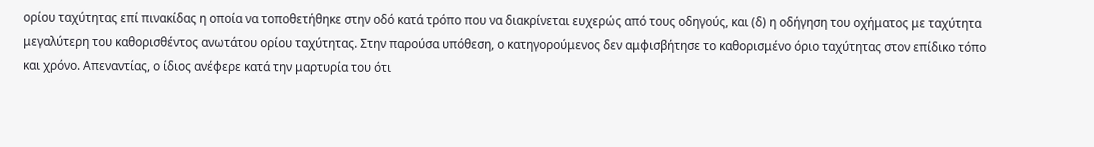ορίου ταχύτητας επί πινακίδας η οποία να τοποθετήθηκε στην οδό κατά τρόπο που να διακρίνεται ευχερώς από τους οδηγούς, και (δ) η οδήγηση του οχήματος με ταχύτητα μεγαλύτερη του καθορισθέντος ανωτάτου ορίου ταχύτητας. Στην παρούσα υπόθεση, ο κατηγορούμενος δεν αμφισβήτησε το καθορισμένο όριο ταχύτητας στον επίδικο τόπο και χρόνο. Απεναντίας, ο ίδιος ανέφερε κατά την μαρτυρία του ότι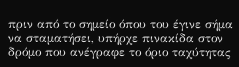πριν από το σημείο όπου του έγινε σήμα να σταματήσει, υπήρχε πινακίδα στον δρόμο που ανέγραφε το όριο ταχύτητας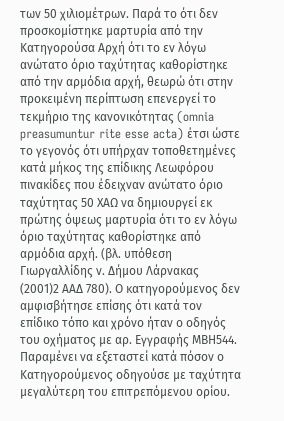των 50 χιλιομέτρων. Παρά το ότι δεν προσκομίστηκε μαρτυρία από την Κατηγορούσα Αρχή ότι το εν λόγω ανώτατο όριο ταχύτητας καθορίστηκε από την αρμόδια αρχή, θεωρώ ότι στην προκειμένη περίπτωση επενεργεί το τεκμήριο της κανονικότητας (omnia preasumuntur rite esse acta) έτσι ώστε το γεγονός ότι υπήρχαν τοποθετημένες κατά μήκος της επίδικης Λεωφόρου πινακίδες που έδειχναν ανώτατο όριο ταχύτητας 50 ΧΑΩ να δημιουργεί εκ πρώτης όψεως μαρτυρία ότι το εν λόγω όριο ταχύτητας καθορίστηκε από αρμόδια αρχή. (βλ. υπόθεση Γιωργαλλίδης ν. Δήμου Λάρνακας
(2001)2 ΑΑΔ 780). Ο κατηγορούμενος δεν αμφισβήτησε επίσης ότι κατά τον επίδικο τόπο και χρόνο ήταν ο οδηγός του οχήματος με αρ. Εγγραφής ΜΒΗ544. Παραμένει να εξεταστεί κατά πόσον ο Κατηγορούμενος οδηγούσε με ταχύτητα μεγαλύτερη του επιτρεπόμενου ορίου.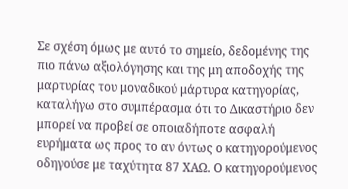Σε σχέση όμως με αυτό το σημείο, δεδομένης της πιο πάνω αξιολόγησης και της μη αποδοχής της μαρτυρίας του μοναδικού μάρτυρα κατηγορίας, καταλήγω στο συμπέρασμα ότι το Δικαστήριο δεν μπορεί να προβεί σε οποιαδήποτε ασφαλή ευρήματα ως προς το αν όντως ο κατηγορούμενος οδηγούσε με ταχύτητα 87 ΧΑΩ. Ο κατηγορούμενος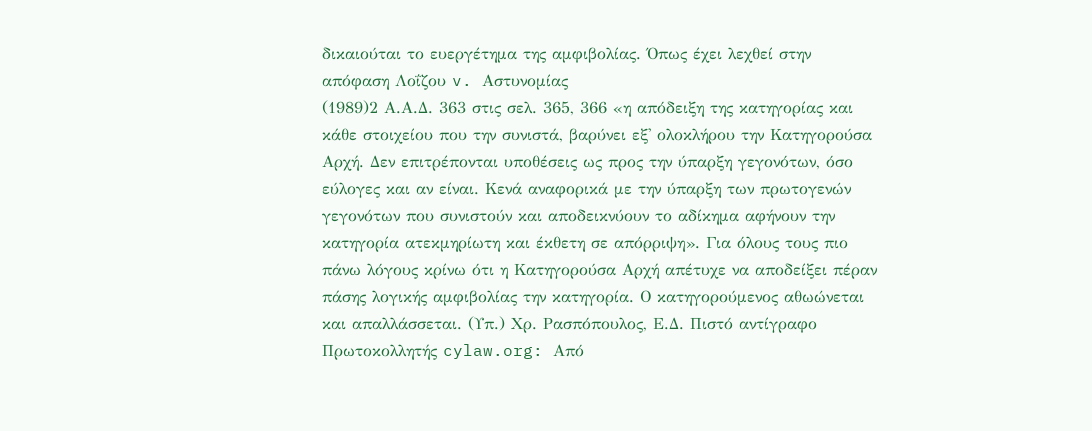δικαιούται το ευεργέτημα της αμφιβολίας. Όπως έχει λεχθεί στην απόφαση Λοΐζου v. Αστυνομίας
(1989)2 Α.Α.Δ. 363 στις σελ. 365, 366 «η απόδειξη της κατηγορίας και κάθε στοιχείου που την συνιστά, βαρύνει εξ' ολοκλήρου την Κατηγορούσα Αρχή. Δεν επιτρέπονται υποθέσεις ως προς την ύπαρξη γεγονότων, όσο εύλογες και αν είναι. Κενά αναφορικά με την ύπαρξη των πρωτογενών γεγονότων που συνιστούν και αποδεικνύουν το αδίκημα αφήνουν την κατηγορία ατεκμηρίωτη και έκθετη σε απόρριψη». Για όλους τους πιο πάνω λόγους κρίνω ότι η Κατηγορούσα Αρχή απέτυχε να αποδείξει πέραν πάσης λογικής αμφιβολίας την κατηγορία. Ο κατηγορούμενος αθωώνεται και απαλλάσσεται. (Υπ.) Χρ. Ρασπόπουλος, Ε.Δ. Πιστό αντίγραφο Πρωτοκολλητής cylaw.org: Από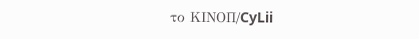το ΚΙΝOΠ/CyLii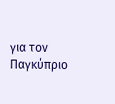για τον Παγκύπριο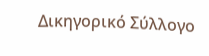Δικηγορικό Σύλλογο